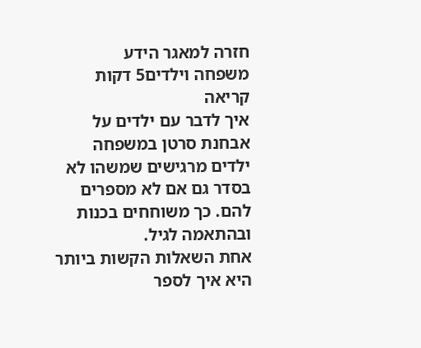חזרה למאגר הידע
משפחה וילדים5 דקות קריאה
איך לדבר עם ילדים על אבחנת סרטן במשפחה
ילדים מרגישים שמשהו לא בסדר גם אם לא מספרים להם. כך משוחחים בכנות ובהתאמה לגיל.
אחת השאלות הקשות ביותר היא איך לספר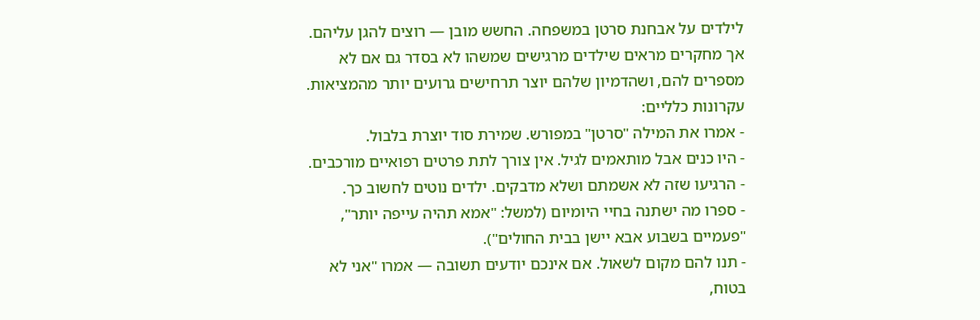לילדים על אבחנת סרטן במשפחה. החשש מובן — רוצים להגן עליהם. אך מחקרים מראים שילדים מרגישים שמשהו לא בסדר גם אם לא מספרים להם, ושהדמיון שלהם יוצר תרחישים גרועים יותר מהמציאות.
עקרונות כלליים:
- אמרו את המילה "סרטן" במפורש. שמירת סוד יוצרת בלבול.
- היו כנים אבל מותאמים לגיל. אין צורך לתת פרטים רפואיים מורכבים.
- הרגיעו שזה לא אשמתם ושלא מדבקים. ילדים נוטים לחשוב כך.
- ספרו מה ישתנה בחיי היומיום (למשל: "אמא תהיה עייפה יותר", "פעמיים בשבוע אבא יישן בבית החולים").
- תנו להם מקום לשאול. אם אינכם יודעים תשובה — אמרו "אני לא בטוח,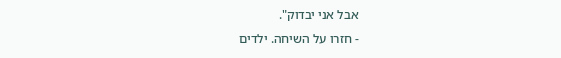אבל אני יבדוק".
- חזרו על השיחה. ילדים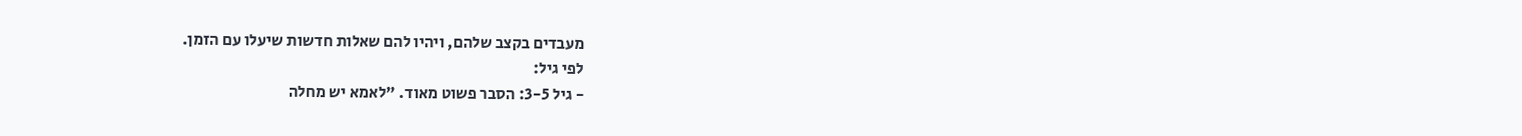מעבדים בקצב שלהם, ויהיו להם שאלות חדשות שיעלו עם הזמן.
לפי גיל:
- גיל 3-5: הסבר פשוט מאוד. "לאמא יש מחלה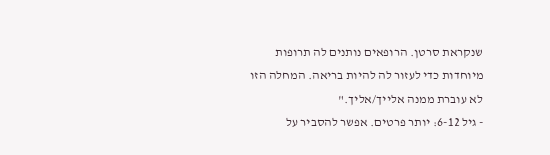שנקראת סרטן. הרופאים נותנים לה תרופות מיוחדות כדי לעזור לה להיות בריאה. המחלה הזו לא עוברת ממנה אלייך/אליך."
- גיל 6-12: יותר פרטים. אפשר להסביר על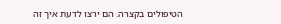הטיפולים בקצרה. הם ירצו לדעת איך זה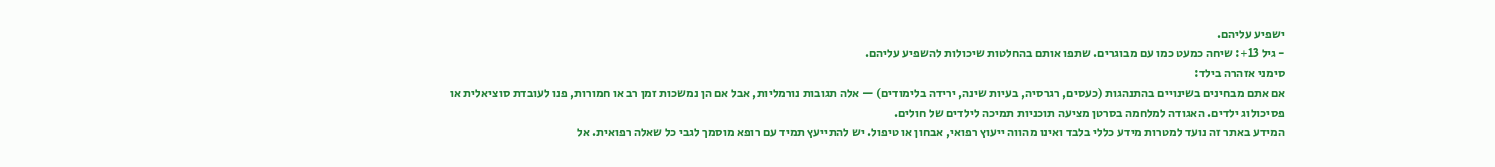ישפיע עליהם.
- גיל 13+: שיחה כמעט כמו עם מבוגרים. שתפו אותם בהחלטות שיכולות להשפיע עליהם.
סימני אזהרה בילד:
אם אתם מבחינים בשינויים בהתנהגות (כעסים, רגרסיה, בעיות שינה, ירידה בלימודים) — אלה תגובות נורמליות, אבל אם הן נמשכות זמן רב או חמורות, פנו לעובדת סוציאלית או פסיכולוג ילדים. האגודה למלחמה בסרטן מציעה תוכניות תמיכה לילדים של חולים.
המידע באתר זה נועד למטרות מידע כללי בלבד ואינו מהווה ייעוץ רפואי, אבחון או טיפול. יש להתייעץ תמיד עם רופא מוסמך לגבי כל שאלה רפואית. אל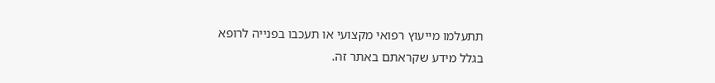תתעלמו מייעוץ רפואי מקצועי או תעכבו בפנייה לרופא בגלל מידע שקראתם באתר זה.